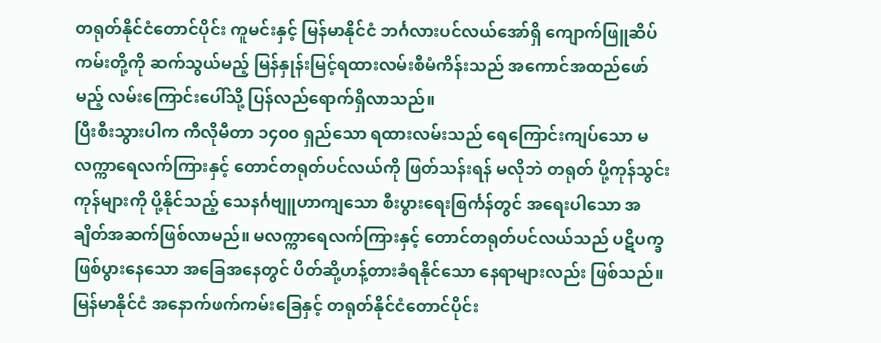တရုတ်နိုင်ငံတောင်ပိုင်း ကူမင်းနှင့် မြန်မာနိုင်ငံ ဘင်္ဂလားပင်လယ်အော်ရှိ ကျောက်ဖြူဆိပ်ကမ်းတို့ကို ဆက်သွယ်မည့် မြန်နှုန်းမြင့်ရထားလမ်းစီမံကိန်းသည် အကောင်အထည်ဖော်မည့် လမ်းကြောင်းပေါ်သို့ ပြန်လည်ရောက်ရှိလာသည်။
ပြီးစီးသွားပါက ကီလိုမီတာ ၁၄၀၀ ရှည်သော ရထားလမ်းသည် ရေကြောင်းကျပ်သော မလက္ကာရေလက်ကြားနှင့် တောင်တရုတ်ပင်လယ်ကို ဖြတ်သန်းရန် မလိုဘဲ တရုတ် ပို့ကုန်သွင်းကုန်များကို ပို့နိုင်သည့် သေနင်္ဂဗျူဟာကျသော စီးပွားရေးစြင်္ကန်တွင် အရေးပါသော အချိတ်အဆက်ဖြစ်လာမည်။ မလက္ကာရေလက်ကြားနှင့် တောင်တရုတ်ပင်လယ်သည် ပဋိပက္ခဖြစ်ပွားနေသော အခြေအနေတွင် ပိတ်ဆို့ဟန့်တားခံရနိုင်သော နေရာများလည်း ဖြစ်သည်။
မြန်မာနိုင်ငံ အနောက်ဖက်ကမ်းခြေနှင့် တရုတ်နိုင်ငံတောင်ပိုင်း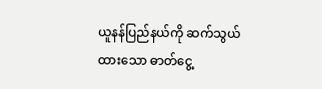ယူနန်ပြည်နယ်ကို ဆက်သွယ်ထားသော ဓာတ်ငွေ့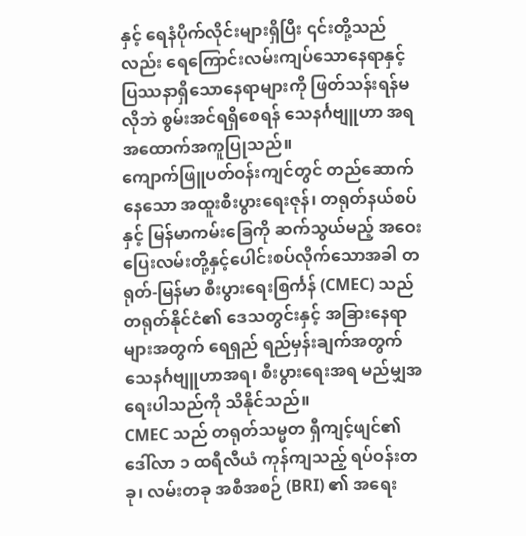နှင့် ရေနံပိုက်လိုင်းများရှိပြီး ၎င်းတို့သည်လည်း ရေကြောင်းလမ်းကျပ်သောနေရာနှင့် ပြဿနာရှိသောနေရာများကို ဖြတ်သန်းရန်မလိုဘဲ စွမ်းအင်ရရှိစေရန် သေနင်္ဂဗျူဟာ အရ အထောက်အကူပြုသည်။
ကျောက်ဖြူပတ်ဝန်းကျင်တွင် တည်ဆောက်နေသော အထူးစီးပွားရေးဇုန်၊ တရုတ်နယ်စပ်နှင့် မြန်မာကမ်းခြေကို ဆက်သွယ်မည့် အဝေးပြေးလမ်းတို့နှင့်ပေါင်းစပ်လိုက်သောအခါ တရုတ်-မြန်မာ စီးပွားရေးစြင်္ကန် (CMEC) သည် တရုတ်နိုင်ငံ၏ ဒေသတွင်းနှင့် အခြားနေရာများအတွက် ရေရှည် ရည်မှန်းချက်အတွက် သေနင်္ဂဗျူဟာအရ၊ စီးပွားရေးအရ မည်မျှအရေးပါသည်ကို သိနိုင်သည်။
CMEC သည် တရုတ်သမ္မတ ရှီကျင့်ဖျင်၏ ဒေါ်လာ ၁ ထရီလီယံ ကုန်ကျသည့် ရပ်ဝန်းတခု၊ လမ်းတခု အစီအစဉ် (BRI) ၏ အရေး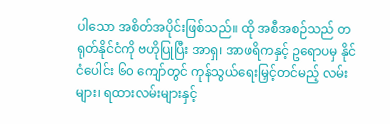ပါသော အစိတ်အပိုင်းဖြစ်သည်။ ထို အစီအစဉ်သည် တရုတ်နိုင်ငံကို ဗဟိုပြုပြီး အာရှ၊ အာဖရိကနှင့် ဥရောပမှ နိုင်ငံပေါင်း ၆၀ ကျော်တွင် ကုန်သွယ်ရေးမြှင့်တင်မည့် လမ်းများ၊ ရထားလမ်းများနှင့်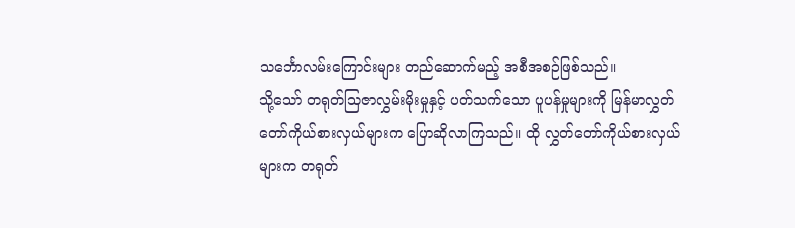သင်္ဘောလမ်းကြောင်းများ တည်ဆောက်မည့် အစီအစဉ်ဖြစ်သည်။
သို့သော် တရုတ်သြဇာလွှမ်းမိုးမှုနှင့် ပတ်သက်သော ပူပန်မှုများကို မြန်မာလွှတ်တော်ကိုယ်စားလှယ်များက ပြောဆိုလာကြသည်။ ထို လွှတ်တော်ကိုယ်စားလှယ်များက တရုတ်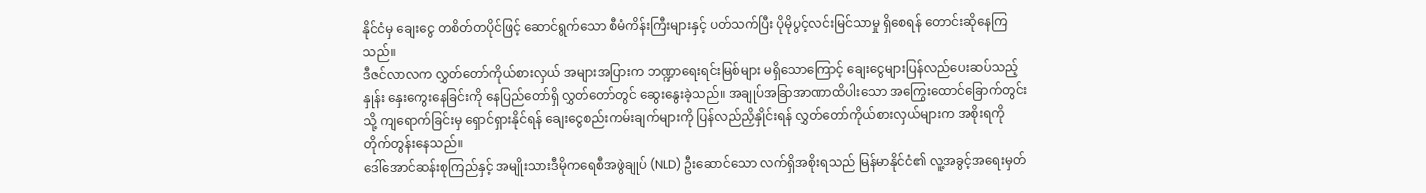နိုင်ငံမှ ချေးငွေ တစိတ်တပိုင်ဖြင့် ဆောင်ရွက်သော စီမံကိန်းကြီးများနှင့် ပတ်သက်ပြီး ပိုမိုပွင့်လင်းမြင်သာမှု ရှိစေရန် တောင်းဆိုနေကြသည်။
ဒီဇင်လာလက လွှတ်တော်ကိုယ်စားလှယ် အများအပြားက ဘဏ္ဍာရေးရင်းမြစ်များ မရှိသောကြောင့် ချေးငွေများပြန်လည်ပေးဆပ်သည့်နှုန်း နှေးကွေးနေခြင်းကို နေပြည်တော်ရှိ လွှတ်တော်တွင် ဆွေးနွေးခဲ့သည်။ အချုပ်အခြာအာဏာထိပါးသော အကြွေးထောင်ခြောက်တွင်းသို့ ကျရောက်ခြင်းမှ ရှောင်ရှားနိုင်ရန် ချေးငွေစည်းကမ်းချက်များကို ပြန်လည်ညှိနှိုင်းရန် လွှတ်တော်ကိုယ်စားလှယ်များက အစိုးရကို တိုက်တွန်းနေသည်။
ဒေါ်အောင်ဆန်းစုကြည်နှင့် အမျိုးသားဒီမိုကရေစီအဖွဲချုပ် (NLD) ဦးဆောင်သော လက်ရှိအစိုးရသည် မြန်မာနိုင်ငံ၏ လူ့အခွင့်အရေးမှတ်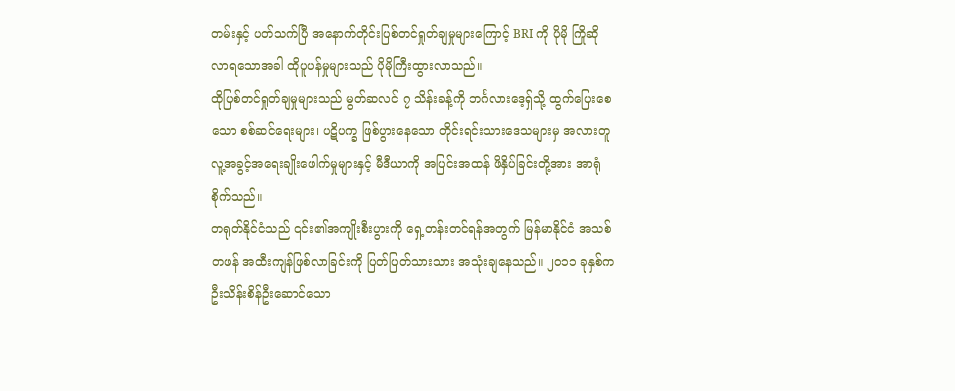တမ်းနှင့် ပတ်သက်ပြီ အနောက်တိုင်းပြစ်တင်ရှုတ်ချမှုများကြောင့် BRI ကို ပိုမို ကြိုဆိုလာရသောအခါ ထိုပူပန်မှုများသည် ပိုမိုကြီးထွားလာသည်။
ထိုပြစ်တင်ရှုတ်ချမှုများသည် မွတ်ဆလင် ၇ သိန်းခန့်ကို ဘင်္ဂလားဒေ့ရှ်သို့ ထွက်ပြေးစေသော စစ်ဆင်ရေးများ၊ ပဋိပက္ခ ဖြစ်ပွားနေသော တိုင်းရင်းသားဒေသများမှ အလားတူ လူ့အခွင့်အရေးချိုးဖေါက်မှုများနှင့် မီဒီယာကို အပြင်းအထန် ဖိနှိပ်ခြင်းတို့အား အာရုံစိုက်သည်။
တရုတ်နိုင်ငံသည် ၎င်း၏အကျိုးစီးပွားကို ရှေ့တန်းတင်ရန်အတွက် မြန်မာနိုင်ငံ အသစ်တဖန် အထီးကျန်ဖြစ်လာခြင်းကို ပြတ်ပြတ်သားသား အသုံးချနေသည်။ ၂၀၁၁ ခုနှစ်က ဦးသိန်းစိန်ဦးဆောင်သော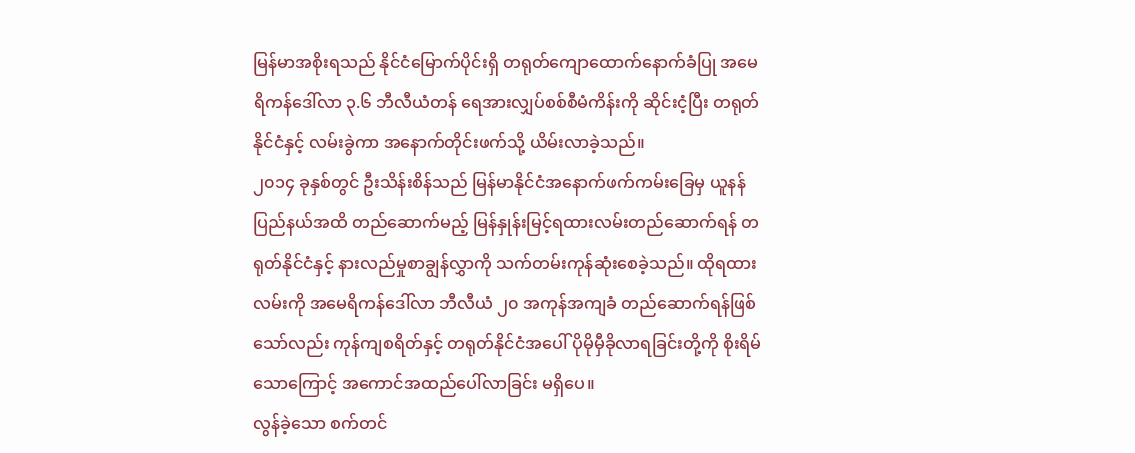မြန်မာအစိုးရသည် နိုင်ငံမြောက်ပိုင်းရှိ တရုတ်ကျောထောက်နောက်ခံပြု အမေရိကန်ဒေါ်လာ ၃.၆ ဘီလီယံတန် ရေအားလျှပ်စစ်စီမံကိန်းကို ဆိုင်းငံ့ပြီး တရုတ်နိုင်ငံနှင့် လမ်းခွဲကာ အနောက်တိုင်းဖက်သို့ ယိမ်းလာခဲ့သည်။
၂၀၁၄ ခုနှစ်တွင် ဦးသိန်းစိန်သည် မြန်မာနိုင်ငံအနောက်ဖက်ကမ်းခြေမှ ယူနန်ပြည်နယ်အထိ တည်ဆောက်မည့် မြန်နှုန်းမြင့်ရထားလမ်းတည်ဆောက်ရန် တရုတ်နိုင်ငံနှင့် နားလည်မှုစာချွန်လွှာကို သက်တမ်းကုန်ဆုံးစေခဲ့သည်။ ထိုရထားလမ်းကို အမေရိကန်ဒေါ်လာ ဘီလီယံ ၂၀ အကုန်အကျခံ တည်ဆောက်ရန်ဖြစ်သော်လည်း ကုန်ကျစရိတ်နှင့် တရုတ်နိုင်ငံအပေါ် ပိုမိုမှီခိုလာရခြင်းတို့ကို စိုးရိမ်သောကြောင့် အကောင်အထည်ပေါ်လာခြင်း မရှိပေ။
လွန်ခဲ့သော စက်တင်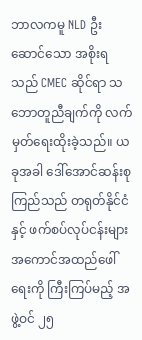ဘာလကမူ NLD ဦးဆောင်သော အစိုးရသည် CMEC ဆိုင်ရာ သဘောတူညီချက်ကို လက်မှတ်ရေးထိုးခဲ့သည်။ ယခုအခါ ဒေါ်အောင်ဆန်းစုကြည်သည် တရုတ်နိုင်ငံနှင့် ဖက်စပ်လုပ်ငန်းများ အကောင်အထည်ဖေါ်ရေးကို ကြီးကြပ်မည့် အဖွဲ့ဝင် ၂၅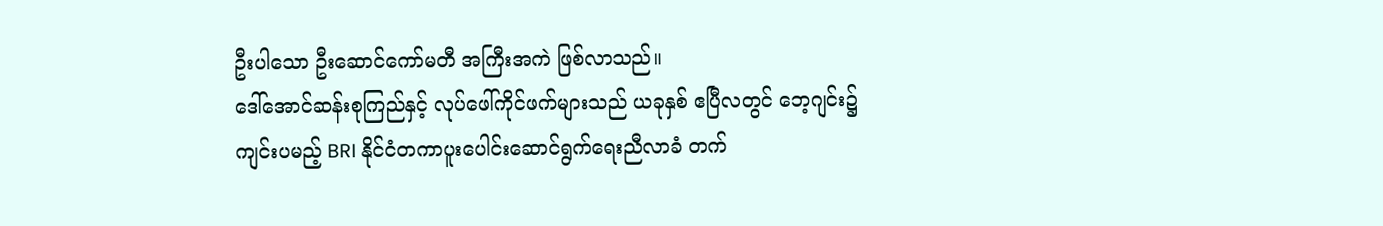ဦးပါသော ဦးဆောင်ကော်မတီ အကြီးအကဲ ဖြစ်လာသည်။
ဒေါ်အောင်ဆန်းစုကြည်နှင့် လုပ်ဖေါ်ကိုင်ဖက်များသည် ယခုနှစ် ဧပြီလတွင် ဘေ့ဂျင်း၌ကျင်းပမည့် BRI နိုင်ငံတကာပူးပေါင်းဆောင်ရွက်ရေးညီလာခံ တက်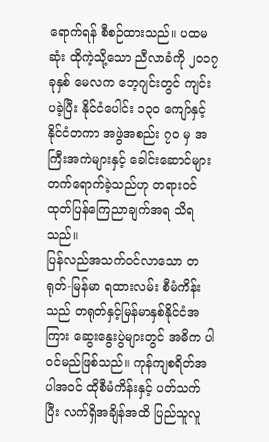ရောက်ရန် စီစဉ်ထားသည်။ ပထမဆုံး ထိုကဲ့သို့သော ညီလာခံကို ၂၀၁၇ ခုနှစ် မေလက ဘေ့ဂျင်းတွင် ကျင်းပခဲ့ပြီး နိုင်ငံပေါင်း ၁၃၀ ကျော်နှင့် နိုင်ငံတကာ အဖွဲအစည်း ၇၀ မှ အကြီးအကဲများနှင့် ခေါင်းဆောင်များ တက်ရောက်ခဲ့သည်ဟု တရားဝင်ထုတ်ပြန်ကြေညာချက်အရ သိရသည်။
ပြန်လည်အသက်ဝင်လာသော တရုတ်-မြန်မာ ရထားလမ်း စီမံကိန်းသည် တရုတ်နှင့်မြန်မာနှစ်နိုင်ငံအကြား ဆွေးနွေးပွဲများတွင် အဓိက ပါဝင်မည်ဖြစ်သည်။ ကုန်ကျစရိတ်အပါအဝင် ထိုစီမံကိန်းနှင့် ပတ်သက်ပြီး လက်ရှိအချိန်အထိ ပြည်သူလူ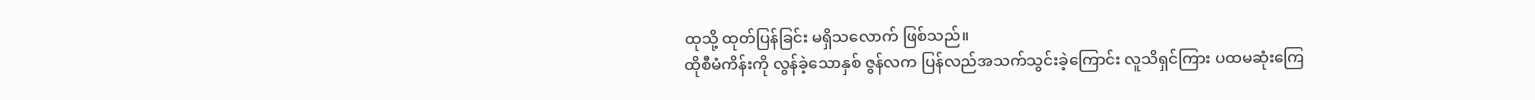ထုသို့ ထုတ်ပြန်ခြင်း မရှိသလောက် ဖြစ်သည်။
ထိုစီမံကိန်းကို လွန်ခဲ့သောနှစ် ဇွန်လက ပြန်လည်အသက်သွင်းခဲ့ကြောင်း လူသိရှင်ကြား ပထမဆုံးကြေ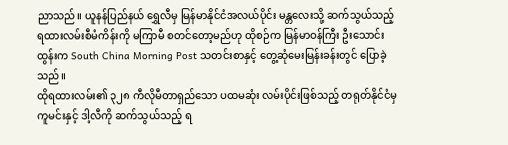ညာသည်။ ယူနန်ပြည်နယ် ရွှေလီမှ မြန်မာနိုင်ငံအလယ်ပိုင်း မန္တလေးသို့ ဆက်သွယ်သည့် ရထားလမ်းစီမံကိန်းကို မကြာမီ စတင်တော့မည်ဟု ထိုစဉ်က မြန်မာဝန်ကြီး ဦးသောင်းထွန်းက South China Morning Post သတင်းစာနှင့် တွေ့ဆုံမေးမြန်းခန်းတွင် ပြောခဲ့သည်။
ထိုရထားလမ်း၏ ၃၂၈ ကီလိုမီတာရှည်သော ပထမဆုံး လမ်းပိုင်းဖြစ်သည့် တရုတ်နိုင်ငံမှ ကူမင်းနှင့် ဒါ့လီကို ဆက်သွယ်သည့် ရ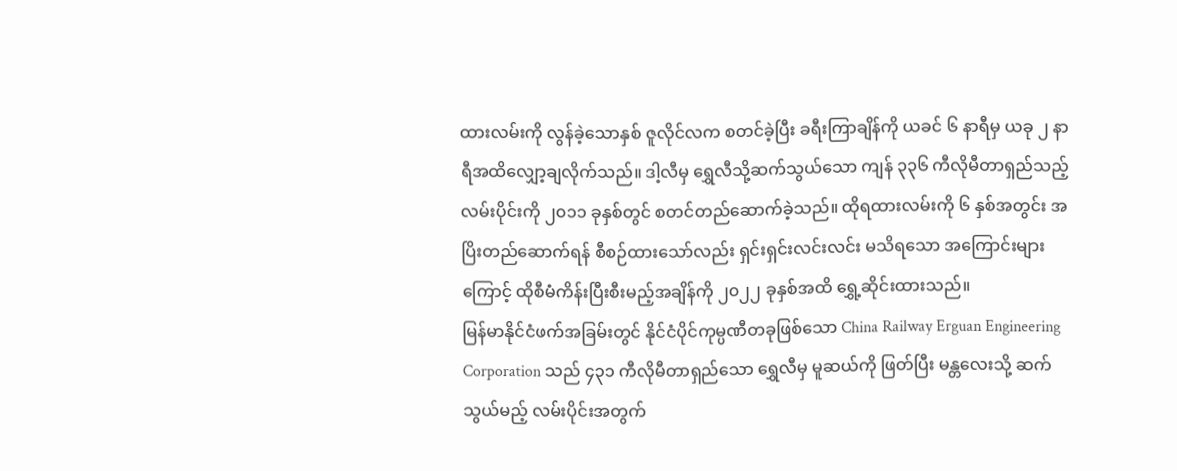ထားလမ်းကို လွန်ခဲ့သောနှစ် ဇူလိုင်လက စတင်ခဲ့ပြီး ခရီးကြာချိန်ကို ယခင် ၆ နာရီမှ ယခု ၂ နာရီအထိလျှော့ချလိုက်သည်။ ဒါ့လီမှ ရွှေလီသို့ဆက်သွယ်သော ကျန် ၃၃၆ ကီလိုမီတာရှည်သည့် လမ်းပိုင်းကို ၂၀၁၁ ခုနှစ်တွင် စတင်တည်ဆောက်ခဲ့သည်။ ထိုရထားလမ်းကို ၆ နှစ်အတွင်း အပြိးတည်ဆောက်ရန် စီစဉ်ထားသော်လည်း ရှင်းရှင်းလင်းလင်း မသိရသော အကြောင်းများကြောင့် ထိုစီမံကိန်းပြီးစီးမည့်အချိန်ကို ၂၀၂၂ ခုနှစ်အထိ ရွှေ့ဆိုင်းထားသည်။
မြန်မာနိုင်ငံဖက်အခြမ်းတွင် နိုင်ငံပိုင်ကုမ္ပဏီတခုဖြစ်သော China Railway Erguan Engineering Corporation သည် ၄၃၁ ကီလိုမီတာရှည်သော ရွှေလီမှ မူဆယ်ကို ဖြတ်ပြီး မန္တလေးသို့ ဆက်သွယ်မည့် လမ်းပိုင်းအတွက်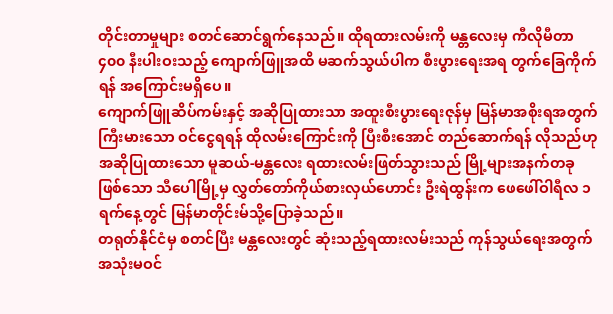တိုင်းတာမှုများ စတင်ဆောင်ရွက်နေသည်။ ထိုရထားလမ်းကို မန္တလေးမှ ကီလိုမီတာ ၄၀၀ နီးပါးဝးသည့် ကျောက်ဖြူအထိ မဆက်သွယ်ပါက စီးပွားရေးအရ တွက်ခြေကိုက်ရန် အကြောင်းမရှိပေ။
ကျောက်ဖြူဆိပ်ကမ်းနှင့် အဆိုပြုထားသာ အထူးစီးပွားရေးဇုန်မှ မြန်မာအစိုးရအတွက် ကြီးမားသော ဝင်ငွေရရန် ထိုလမ်းကြောင်းကို ပြီးစီးအောင် တည်ဆောက်ရန် လိုသည်ဟု အဆိုပြုထားသော မူဆယ်-မန္တလေး ရထားလမ်းဖြတ်သွားသည် မြို့များအနက်တခုဖြစ်သော သီပေါမြို့မှ လွှတ်တော်ကိုယ်စားလှယ်ဟောင်း ဦးရဲထွန်းက ဖေဖေါ်ဝါရီလ ၁ ရက်နေ့တွင် မြန်မာတိုင်းမ်သို့ပြောခဲ့သည်။
တရုတ်နိုင်ငံမှ စတင်ပြီး မန္တလေးတွင် ဆုံးသည့်ရထားလမ်းသည် ကုန်သွယ်ရေးအတွက် အသုံးမဝင်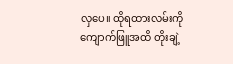လှပေ။ ထိုရထားလမ်းကို ကျောက်ဖြူအထိ တိုးချဲ့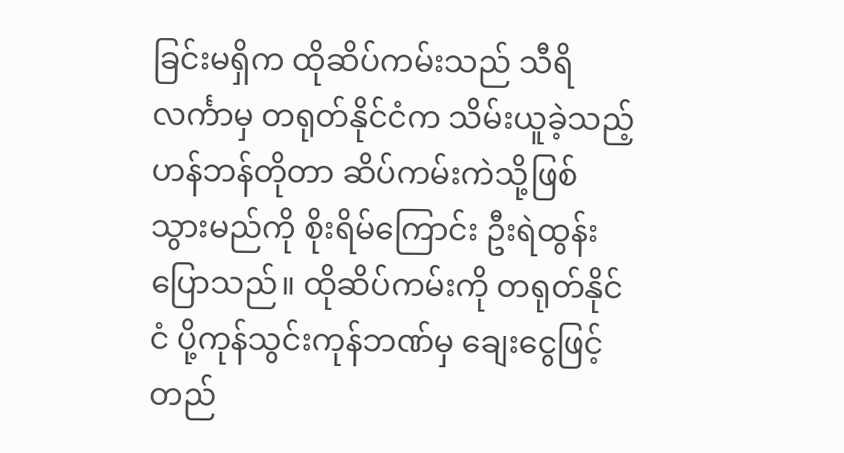ခြင်းမရှိက ထိုဆိပ်ကမ်းသည် သီရိလင်္ကာမှ တရုတ်နိုင်ငံက သိမ်းယူခဲ့သည့် ဟန်ဘန်တိုတာ ဆိပ်ကမ်းကဲသို့ဖြစ်သွားမည်ကို စိုးရိမ်ကြောင်း ဦးရဲထွန်းပြောသည်။ ထိုဆိပ်ကမ်းကို တရုတ်နိုင်ငံ ပို့ကုန်သွင်းကုန်ဘဏ်မှ ချေးငွေဖြင့် တည်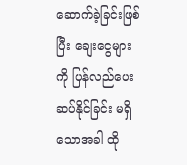ဆောက်ခဲ့ခြင်းဖြစ်ပြီး ချေးငွေများကို ပြန်လည်ပေးဆပ်နိုင်ခြင်း မရှိသောအခါ ထို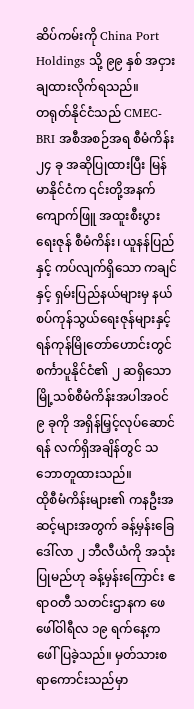ဆိပ်ကမ်းကို China Port Holdings သို့ ၉၉ နှစ် အငှားချထားလိုက်ရသည်။
တရုတ်နိုင်ငံသည် CMEC-BRI အစီအစဉ်အရ စီမံကိန်း ၂၄ ခု အဆိုပြုထားပြီး မြန်မာနိုင်ငံက ၎င်းတို့အနက် ကျောက်ဖြူ အထူးစီးပွားရေးဇုန် စီမံကိန်း၊ ယူနန်ပြည်နှင့် ကပ်လျက်ရှိသော ကချင်နှင့် ရှမ်းပြည်နယ်များမှ နယ်စပ်ကုန်သွယ်ရေးဇုန်များနှင့် ရန်ကုန်မြိုတော်ဟောင်းတွင် စင်္ကာပူနိုင်ငံ၏ ၂ ဆရှိသော မြို့သစ်စီမံကိန်းအပါအဝင် ၉ ခုကို အရှိန်မြှင့်လုပ်ဆောင်ရန် လက်ရှိအချိန်တွင် သဘောတူထားသည်။
ထိုစီမံကိန်းများ၏ ကနဦးအဆင့်များအတွက် ခန့်မှန်းခြေဒေါ်လာ ၂ ဘီလီယံကို အသုံးပြုမည်ဟု ခန့်မှန်းကြောင်း ဧရာဝတီ သတင်းဌာနက ဖေဖေါ်ဝါရီလ ၁၉ ရက်နေ့က ဖေါ်ပြခဲ့သည်။ မှတ်သားစရာကောင်းသည်မှာ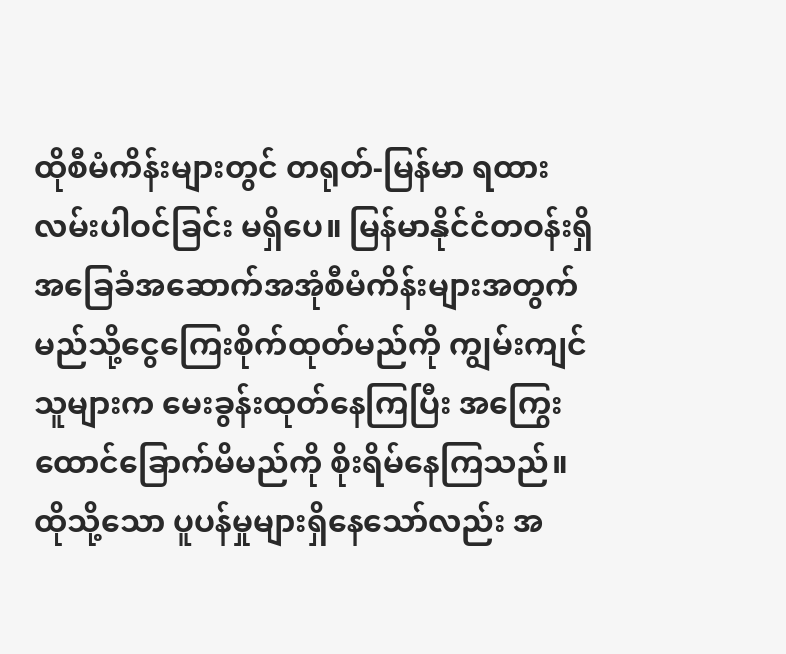ထိုစီမံကိန်းများတွင် တရုတ်-မြန်မာ ရထားလမ်းပါဝင်ခြင်း မရှိပေ။ မြန်မာနိုင်ငံတဝန်းရှိ အခြေခံအဆောက်အအုံစီမံကိန်းများအတွက် မည်သို့ငွေကြေးစိုက်ထုတ်မည်ကို ကျွမ်းကျင်သူများက မေးခွန်းထုတ်နေကြပြီး အကြွေးထောင်ခြောက်မိမည်ကို စိုးရိမ်နေကြသည်။ ထိုသို့သော ပူပန်မှုများရှိနေသော်လည်း အ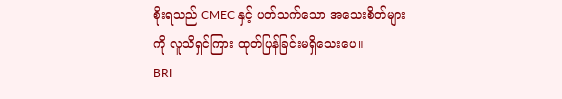စိုးရသည် CMEC နှင့် ပတ်သက်သော အသေးစိတ်များကို လူသိရှင်ကြား ထုတ်ပြန်ခြင်းမရှိသေးပေ။
BRI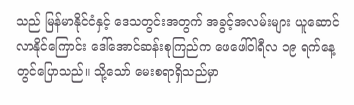သည် မြန်မာနိုင်ငံနှင့် ဒေသတွင်းအတွက် အခွင့်အလမ်းများ ယူဆောင်လာနိုင်ကြောင်း ဒေါ်အောင်ဆန်းစုကြည်က ဖေဖေါ်ဝါရီလ ၁၉ ရက်နေ့တွင်ပြောသည်။ သို့သော် မေးစရာရှိသည်မှာ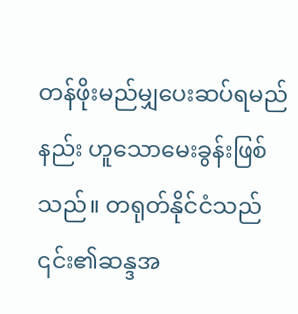တန်ဖိုးမည်မျှပေးဆပ်ရမည်နည်း ဟူသောမေးခွန်းဖြစ်သည်။ တရုတ်နိုင်ငံသည် ၎င်း၏ဆန္ဒအ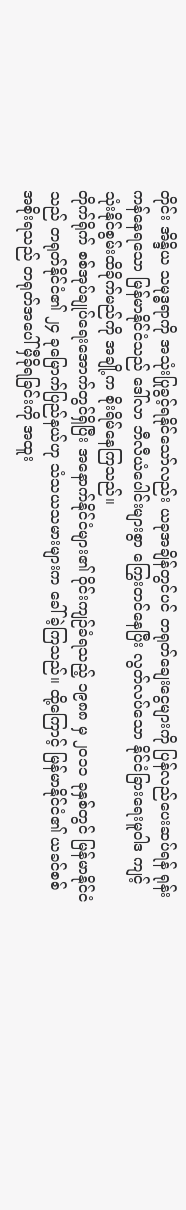တိုင်း အိန္ဒိယ သမုဒ္ဓရာကို အသုံးပြုခွင့်ရနိုင်သော်လည်း ယခုအချိန်တွင်ပင် တရုတ်ချေးငွေများကို ပြန်လည်ပေးဆပ်ရန် ရုန်းကန်နေရသော မြန်မာနိုင်ငံသည် ဒေါ်လာ ဘီလီယံပေါင်းများစွာ ကြွေးတင်နေပြီး လွတ်လပ်သော နိုင်ငံခြားရေးမူဝါဒ ကျင့်သုံးနိုင်စွမ်းထိခိုက်မည်ကို အချို့က စိုးရိမ်နေကြသည်။
တိုက်ရိုက် စစ်အုပ်ချုပ်ရေးအောက်တွင်ရှိပြီး အနောက်နိုင်ငံများ၏ ဝိုင်းကျဉ်ခံရသည့် ၁၉၈၈ မှ ၂၀၁၁ ခုနှစ်တွင် မြန်မာနိုင်ငံသည် တရုတ်နိုင်ငံ၏ ၂၄ ခုမြောက်ပြည်နယ်ဟု သံသယသမားများက ခေါ်ခဲ့ကြသည်။ ထို့ကြောင့် မြန်မာနိုင်ငံ၏ ယခင်စစ်အစိုးရသည် တရုတ်အပေါ် မှီခိုရခြင်းကို အထူး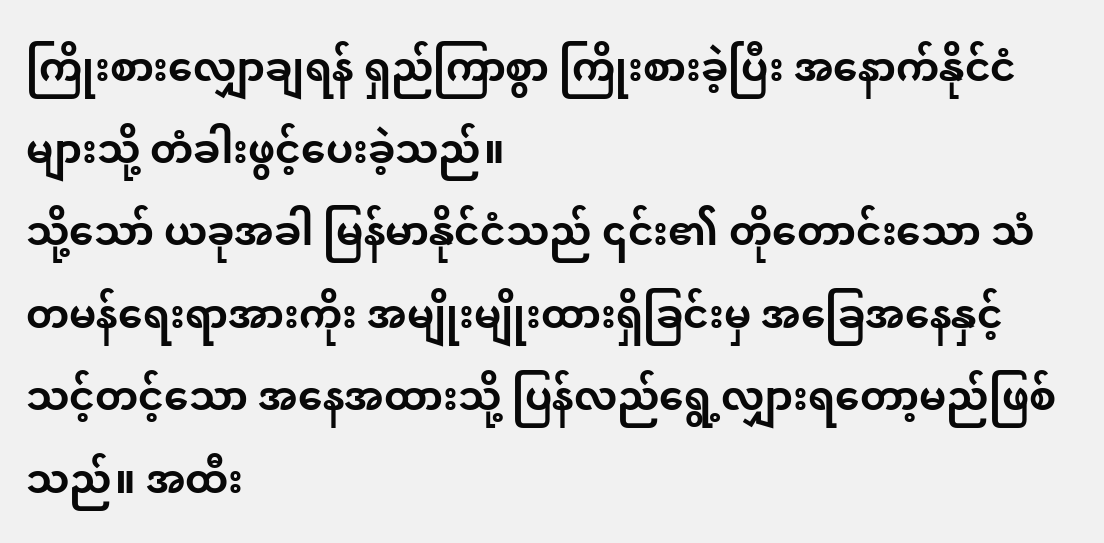ကြိုးစားလျှောချရန် ရှည်ကြာစွာ ကြိုးစားခဲ့ပြီး အနောက်နိုင်ငံများသို့ တံခါးဖွင့်ပေးခဲ့သည်။
သို့သော် ယခုအခါ မြန်မာနိုင်ငံသည် ၎င်း၏ တိုတောင်းသော သံတမန်ရေးရာအားကိုး အမျိုးမျိုးထားရှိခြင်းမှ အခြေအနေနှင့် သင့်တင့်သော အနေအထားသို့ ပြန်လည်ရွေ့လျှားရတော့မည်ဖြစ်သည်။ အထီး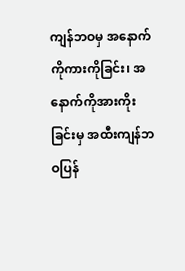ကျန်ဘဝမှ အနောက်ကိုကားကိုခြင်း၊ အနောက်ကိုအားကိုးခြင်းမှ အထီးကျန်ဘဝပြန်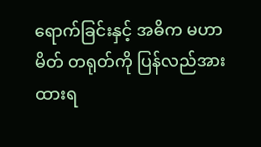ရောက်ခြင်းနှင့် အဓိက မဟာမိတ် တရုတ်ကို ပြန်လည်အားထားရ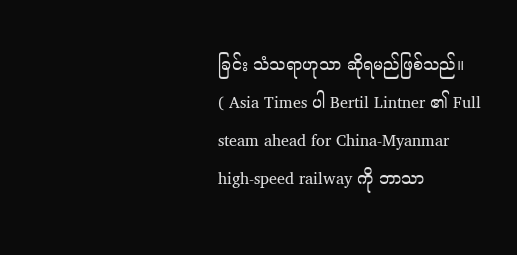ခြင်း သံသရာဟုသာ ဆိုရမည်ဖြစ်သည်။
( Asia Times ပါ Bertil Lintner ၏ Full steam ahead for China-Myanmar high-speed railway ကို ဘာသာ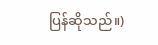ပြန်ဆိုသည်။)